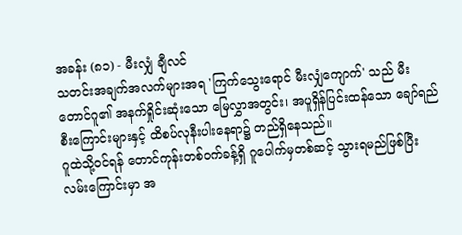အခန်း (၈၁) - မီးလျှံ ချီလင်
သတင်းအချက်အလက်များအရ 'ကြက်သွေးရောင် မီးလျှံကျောက်' သည် မီးတောင်ဂူ၏ အနက်ရှိုင်းဆုံးသော မြေလွှာအတွင်း၊ အပူရှိန်ပြင်းထန်သော ချော်ရည်စီးကြောင်းများနှင့် ထိစပ်လုနီးပါးနေရာ၌ တည်ရှိနေသည်။
ဂူထဲသို့ဝင်ရန် တောင်ကုန်းတစ်ဝက်ခန့်ရှိ ဂူပေါက်မှတစ်ဆင့် သွားရမည်ဖြစ်ပြီး လမ်းကြောင်းမှာ အ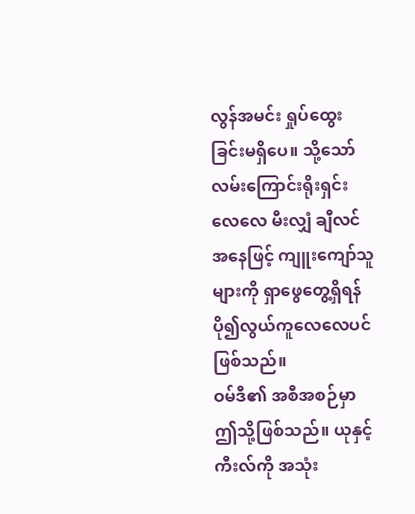လွန်အမင်း ရှုပ်ထွေးခြင်းမရှိပေ။ သို့သော် လမ်းကြောင်းရိုးရှင်းလေလေ မီးလျှံ ချီလင် အနေဖြင့် ကျူးကျော်သူများကို ရှာဖွေတွေ့ရှိရန် ပို၍လွယ်ကူလေလေပင် ဖြစ်သည်။
ဝမ်ဒီ၏ အစီအစဉ်မှာ ဤသို့ဖြစ်သည်။ ယုနှင့် ကီးလ်ကို အသုံး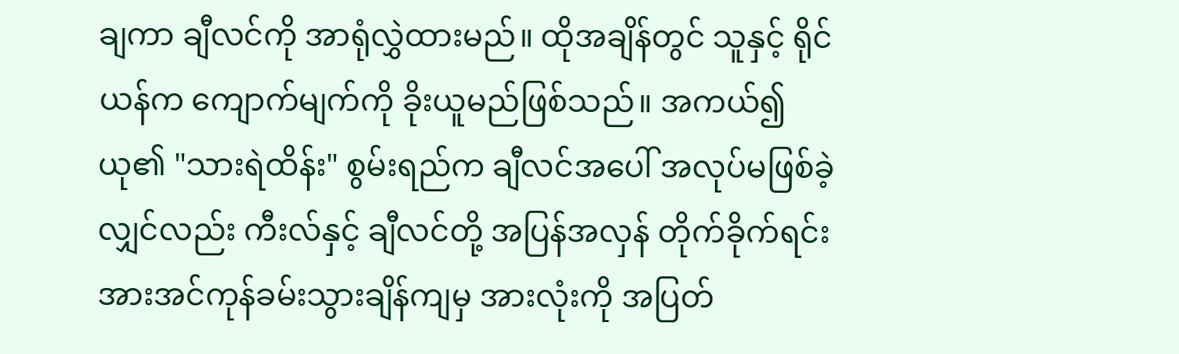ချကာ ချီလင်ကို အာရုံလွှဲထားမည်။ ထိုအချိန်တွင် သူနှင့် ရိုင်ယန်က ကျောက်မျက်ကို ခိုးယူမည်ဖြစ်သည်။ အကယ်၍ ယု၏ "သားရဲထိန်း" စွမ်းရည်က ချီလင်အပေါ် အလုပ်မဖြစ်ခဲ့လျှင်လည်း ကီးလ်နှင့် ချီလင်တို့ အပြန်အလှန် တိုက်ခိုက်ရင်း အားအင်ကုန်ခမ်းသွားချိန်ကျမှ အားလုံးကို အပြတ်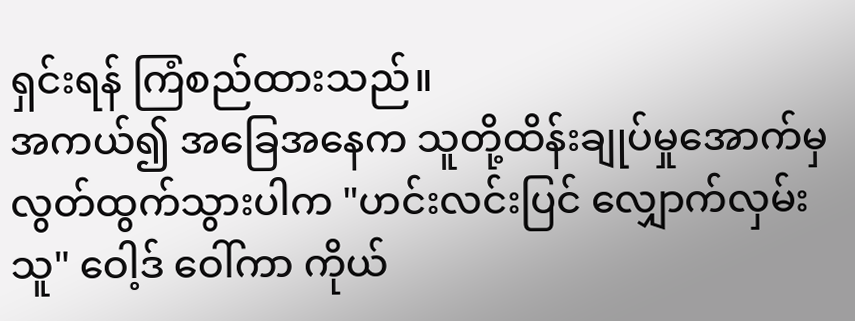ရှင်းရန် ကြံစည်ထားသည်။
အကယ်၍ အခြေအနေက သူတို့ထိန်းချုပ်မှုအောက်မှ လွတ်ထွက်သွားပါက "ဟင်းလင်းပြင် လျှောက်လှမ်းသူ" ဝေါ့ဒ် ဝေါ်ကာ ကိုယ်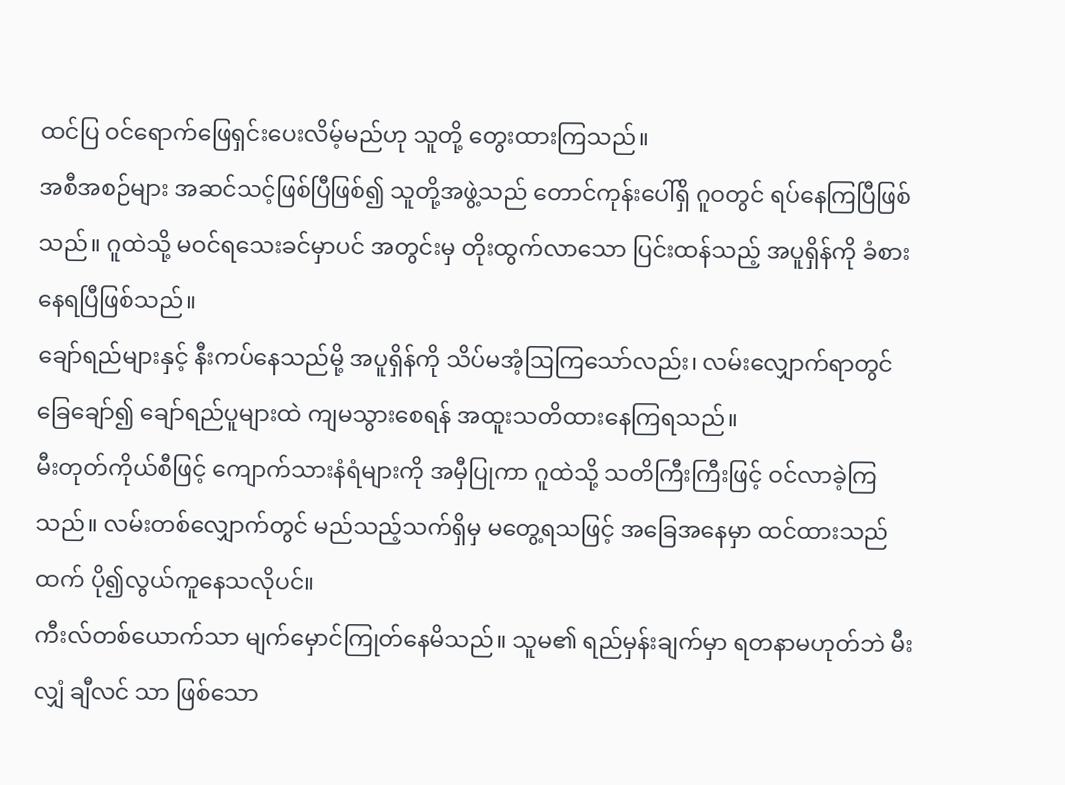ထင်ပြ ဝင်ရောက်ဖြေရှင်းပေးလိမ့်မည်ဟု သူတို့ တွေးထားကြသည်။
အစီအစဉ်များ အဆင်သင့်ဖြစ်ပြီဖြစ်၍ သူတို့အဖွဲ့သည် တောင်ကုန်းပေါ်ရှိ ဂူဝတွင် ရပ်နေကြပြီဖြစ်သည်။ ဂူထဲသို့ မဝင်ရသေးခင်မှာပင် အတွင်းမှ တိုးထွက်လာသော ပြင်းထန်သည့် အပူရှိန်ကို ခံစားနေရပြီဖြစ်သည်။
ချော်ရည်များနှင့် နီးကပ်နေသည်မို့ အပူရှိန်ကို သိပ်မအံ့ဩကြသော်လည်း၊ လမ်းလျှောက်ရာတွင် ခြေချော်၍ ချော်ရည်ပူများထဲ ကျမသွားစေရန် အထူးသတိထားနေကြရသည်။
မီးတုတ်ကိုယ်စီဖြင့် ကျောက်သားနံရံများကို အမှီပြုကာ ဂူထဲသို့ သတိကြီးကြီးဖြင့် ဝင်လာခဲ့ကြသည်။ လမ်းတစ်လျှောက်တွင် မည်သည့်သက်ရှိမှ မတွေ့ရသဖြင့် အခြေအနေမှာ ထင်ထားသည်ထက် ပို၍လွယ်ကူနေသလိုပင်။
ကီးလ်တစ်ယောက်သာ မျက်မှောင်ကြုတ်နေမိသည်။ သူမ၏ ရည်မှန်းချက်မှာ ရတနာမဟုတ်ဘဲ မီးလျှံ ချီလင် သာ ဖြစ်သော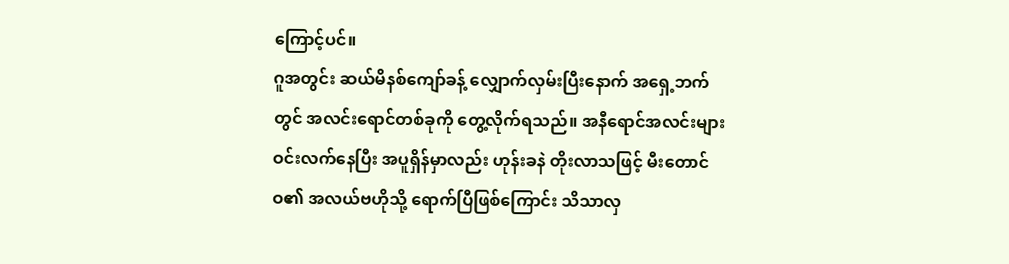ကြောင့်ပင်။
ဂူအတွင်း ဆယ်မိနစ်ကျော်ခန့် လျှောက်လှမ်းပြီးနောက် အရှေ့ဘက်တွင် အလင်းရောင်တစ်ခုကို တွေ့လိုက်ရသည်။ အနီရောင်အလင်းများ ဝင်းလက်နေပြီး အပူရှိန်မှာလည်း ဟုန်းခနဲ တိုးလာသဖြင့် မီးတောင်ဝ၏ အလယ်ဗဟိုသို့ ရောက်ပြီဖြစ်ကြောင်း သိသာလှ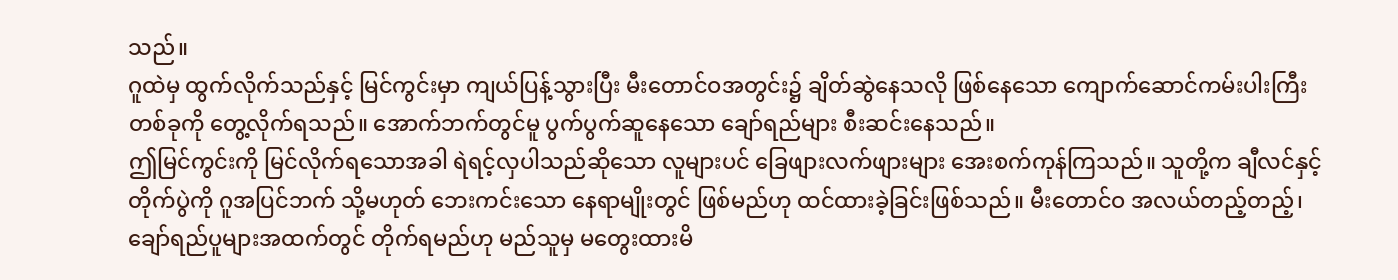သည်။
ဂူထဲမှ ထွက်လိုက်သည်နှင့် မြင်ကွင်းမှာ ကျယ်ပြန့်သွားပြီး မီးတောင်ဝအတွင်း၌ ချိတ်ဆွဲနေသလို ဖြစ်နေသော ကျောက်ဆောင်ကမ်းပါးကြီးတစ်ခုကို တွေ့လိုက်ရသည်။ အောက်ဘက်တွင်မူ ပွက်ပွက်ဆူနေသော ချော်ရည်များ စီးဆင်းနေသည်။
ဤမြင်ကွင်းကို မြင်လိုက်ရသောအခါ ရဲရင့်လှပါသည်ဆိုသော လူများပင် ခြေဖျားလက်ဖျားများ အေးစက်ကုန်ကြသည်။ သူတို့က ချီလင်နှင့် တိုက်ပွဲကို ဂူအပြင်ဘက် သို့မဟုတ် ဘေးကင်းသော နေရာမျိုးတွင် ဖြစ်မည်ဟု ထင်ထားခဲ့ခြင်းဖြစ်သည်။ မီးတောင်ဝ အလယ်တည့်တည့်၊ ချော်ရည်ပူများအထက်တွင် တိုက်ရမည်ဟု မည်သူမှ မတွေးထားမိ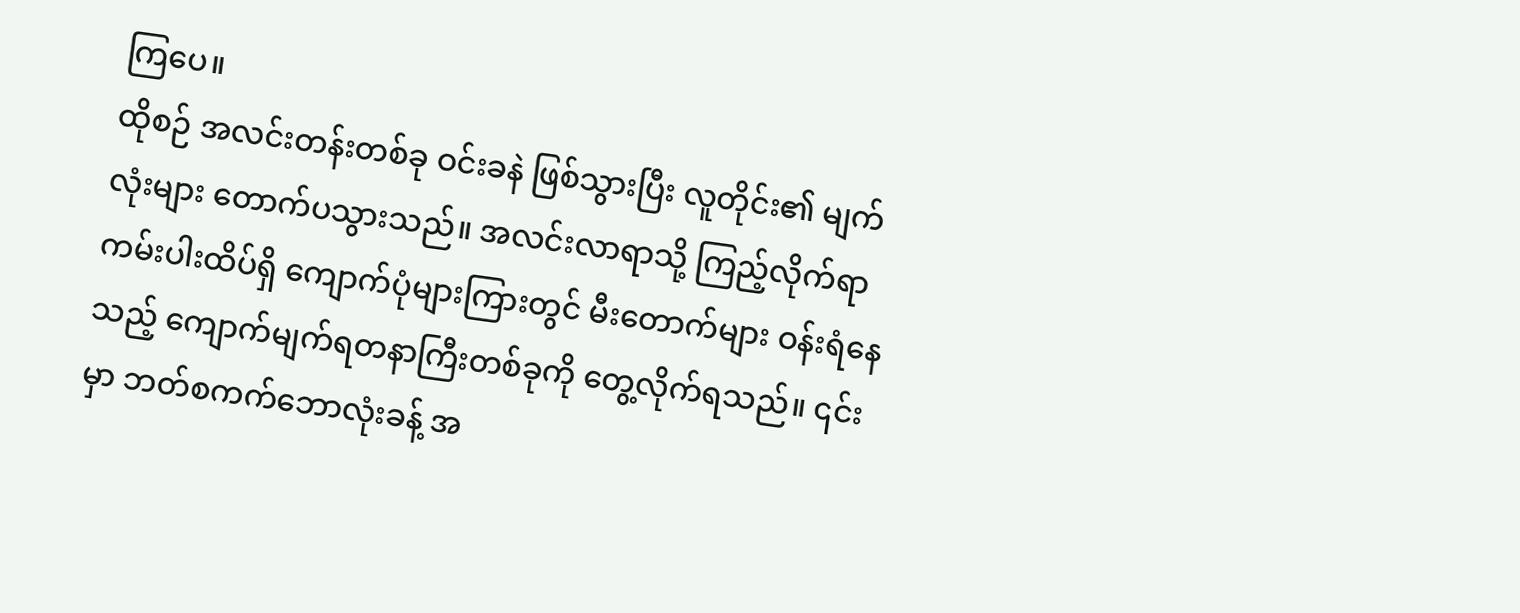ကြပေ။
ထိုစဉ် အလင်းတန်းတစ်ခု ဝင်းခနဲ ဖြစ်သွားပြီး လူတိုင်း၏ မျက်လုံးများ တောက်ပသွားသည်။ အလင်းလာရာသို့ ကြည့်လိုက်ရာ ကမ်းပါးထိပ်ရှိ ကျောက်ပုံများကြားတွင် မီးတောက်များ ဝန်းရံနေသည့် ကျောက်မျက်ရတနာကြီးတစ်ခုကို တွေ့လိုက်ရသည်။ ၎င်းမှာ ဘတ်စကက်ဘောလုံးခန့် အ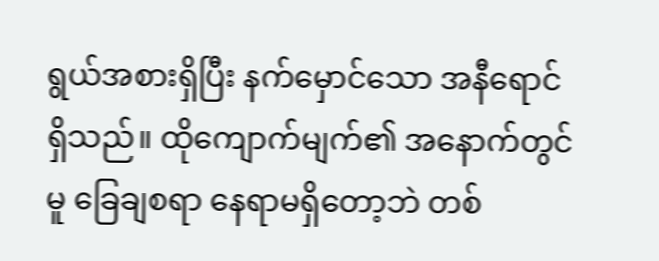ရွယ်အစားရှိပြီး နက်မှောင်သော အနီရောင် ရှိသည်။ ထိုကျောက်မျက်၏ အနောက်တွင်မူ ခြေချစရာ နေရာမရှိတော့ဘဲ တစ်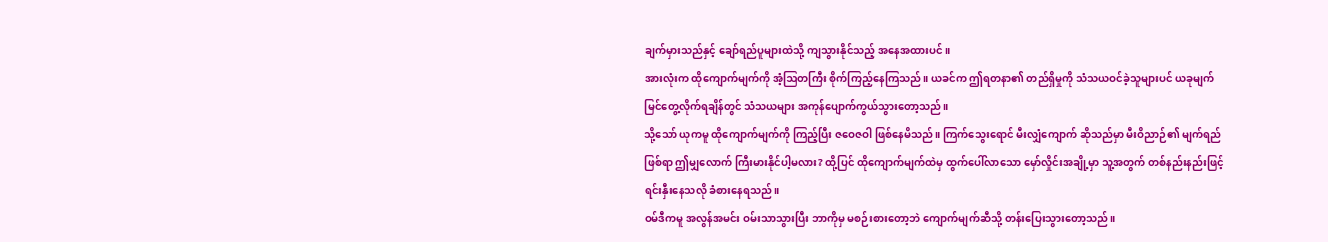ချက်မှားသည်နှင့် ချော်ရည်ပူများထဲသို့ ကျသွားနိုင်သည့် အနေအထားပင်။
အားလုံးက ထိုကျောက်မျက်ကို အံ့ဩတကြီး စိုက်ကြည့်နေကြသည်။ ယခင်က ဤရတနာ၏ တည်ရှိမှုကို သံသယဝင်ခဲ့သူများပင် ယခုမျက်မြင်တွေ့လိုက်ရချိန်တွင် သံသယများ အကုန်ပျောက်ကွယ်သွားတော့သည်။
သို့သော် ယုကမူ ထိုကျောက်မျက်ကို ကြည့်ပြီး ဇဝေဇဝါ ဖြစ်နေမိသည်။ ကြက်သွေးရောင် မီးလျှံကျောက် ဆိုသည်မှာ မီးဝိညာဉ်၏ မျက်ရည်ဖြစ်ရာ ဤမျှလောက် ကြီးမားနိုင်ပါ့မလား? ထို့ပြင် ထိုကျောက်မျက်ထဲမှ ထွက်ပေါ်လာသော မှော်လှိုင်းအချို့မှာ သူ့အတွက် တစ်နည်းနည်းဖြင့် ရင်းနှီးနေသလို ခံစားနေရသည်။
ဝမ်ဒီကမူ အလွန်အမင်း ဝမ်းသာသွားပြီး ဘာကိုမှ မစဉ်းစားတော့ဘဲ ကျောက်မျက်ဆီသို့ တန်းပြေးသွားတော့သည်။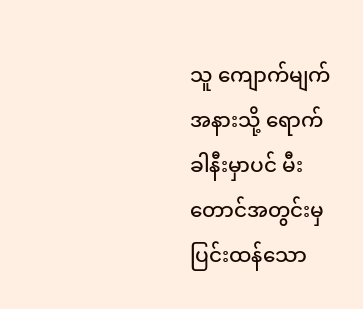သူ ကျောက်မျက်အနားသို့ ရောက်ခါနီးမှာပင် မီးတောင်အတွင်းမှ ပြင်းထန်သော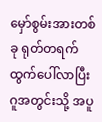မှော်စွမ်းအားတစ်ခု ရုတ်တရက် ထွက်ပေါ်လာပြီး ဂူအတွင်းသို့ အပူ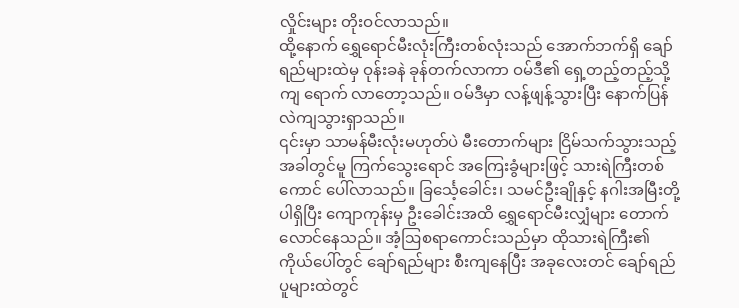လှိုင်းများ တိုးဝင်လာသည်။
ထို့နောက် ရွှေရောင်မီးလုံးကြီးတစ်လုံးသည် အောက်ဘက်ရှိ ချော်ရည်များထဲမှ ဝုန်းခနဲ ခုန်တက်လာကာ ဝမ်ဒီ၏ ရှေ့တည့်တည့်သို့ ကျ ရောက် လာတော့သည်။ ဝမ်ဒီမှာ လန့်ဖျန့်သွားပြီး နောက်ပြန်လဲကျသွားရှာသည်။
၎င်းမှာ သာမန်မီးလုံးမဟုတ်ပဲ မီးတောက်များ ငြိမ်သက်သွားသည့်အခါတွင်မူ ကြက်သွေးရောင် အကြေးခွံများဖြင့် သားရဲကြီးတစ်ကောင် ပေါ်လာသည်။ ခြင်္သေ့ခေါင်း၊ သမင်ဦးချိုနှင့် နဂါးအမြီးတို့ ပါရှိပြီး ကျောကုန်းမှ ဦးခေါင်းအထိ ရွှေရောင်မီးလျှံများ တောက်လောင်နေသည်။ အံ့ဩစရာကောင်းသည်မှာ ထိုသားရဲကြီး၏ ကိုယ်ပေါ်တွင် ချော်ရည်များ စီးကျနေပြီး အခုလေးတင် ချော်ရည်ပူများထဲတွင်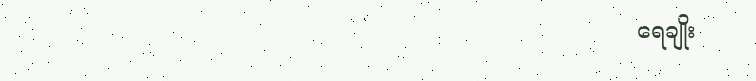ရေချိုး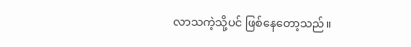လာသကဲ့သို့ပင် ဖြစ်နေတော့သည်။